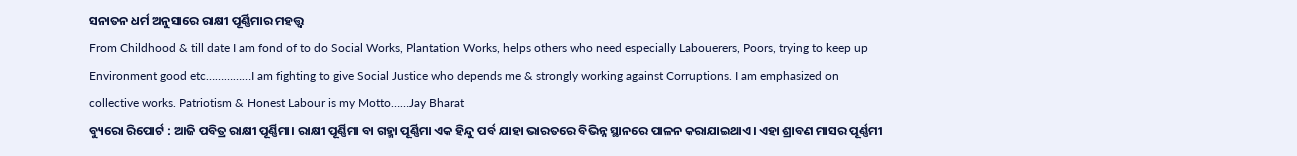ସନାତନ ଧର୍ମ ଅନୁସାରେ ରାକ୍ଷୀ ପୂର୍ଣ୍ଣିମାର ମହତ୍ତ୍ଵ
From Childhood & till date I am fond of to do Social Works, Plantation Works, helps others who need especially Labouerers, Poors, trying to keep up Environment good etc……………I am fighting to give Social Justice who depends me & strongly working against Corruptions. I am emphasized on collective works. Patriotism & Honest Labour is my Motto……Jay Bharat
ବ୍ୟୁରୋ ରିପୋର୍ଟ : ଆଜି ପବିତ୍ର ରାକ୍ଷୀ ପୂର୍ଣ୍ଣିମା। ରାକ୍ଷୀ ପୂର୍ଣ୍ଣିମା ବା ଗହ୍ମା ପୂର୍ଣ୍ଣିମା ଏକ ହିନ୍ଦୁ ପର୍ବ ଯାହା ଭାରତରେ ବିଭିନ୍ନ ସ୍ଥାନରେ ପାଳନ କରାଯାଇଥାଏ। ଏହା ଶ୍ରାବଣ ମାସର ପୂର୍ଣ୍ଣମୀ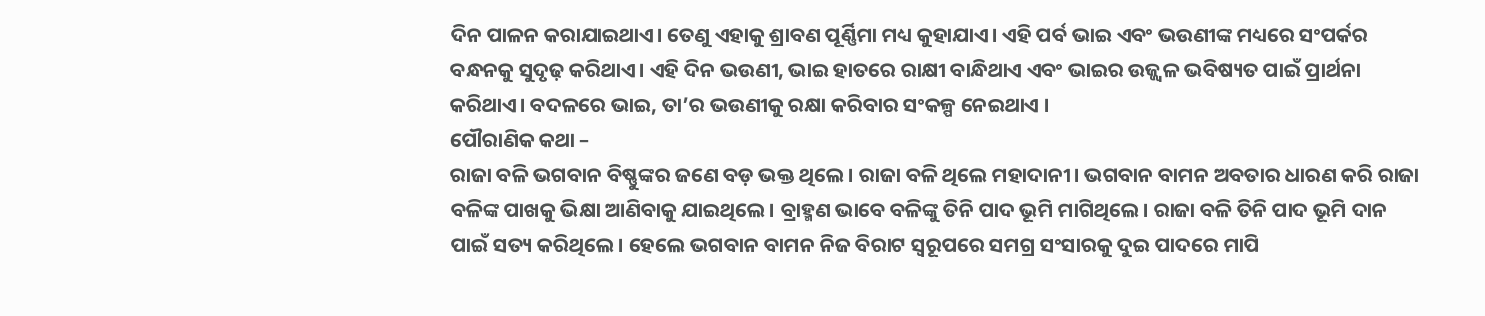ଦିନ ପାଳନ କରାଯାଇଥାଏ। ତେଣୁ ଏହାକୁ ଶ୍ରାବଣ ପୂର୍ଣ୍ଣିମା ମଧ୍ୟ କୁହାଯାଏ। ଏହି ପର୍ବ ଭାଇ ଏବଂ ଭଉଣୀଙ୍କ ମଧ୍ୟରେ ସଂପର୍କର ବନ୍ଧନକୁ ସୁଦୃଢ଼ କରିଥାଏ। ଏହି ଦିନ ଭଉଣୀ, ଭାଇ ହାତରେ ରାକ୍ଷୀ ବାନ୍ଧିଥାଏ ଏବଂ ଭାଇର ଉଜ୍ଜ୍ୱଳ ଭବିଷ୍ୟତ ପାଇଁ ପ୍ରାର୍ଥନା କରିଥାଏ। ବଦଳରେ ଭାଇ, ତା’ର ଭଉଣୀକୁ ରକ୍ଷା କରିବାର ସଂକଳ୍ପ ନେଇଥାଏ ।
ପୌରାଣିକ କଥା –
ରାଜା ବଳି ଭଗବାନ ବିଷ୍ଣୁଙ୍କର ଜଣେ ବଡ଼ ଭକ୍ତ ଥିଲେ। ରାଜା ବଳି ଥିଲେ ମହାଦାନୀ। ଭଗବାନ ବାମନ ଅବତାର ଧାରଣ କରି ରାଜା ବଳିଙ୍କ ପାଖକୁ ଭିକ୍ଷା ଆଣିବାକୁ ଯାଇଥିଲେ। ବ୍ରାହ୍ମଣ ଭାବେ ବଳିଙ୍କୁ ତିନି ପାଦ ଭୂମି ମାଗିଥିଲେ। ରାଜା ବଳି ତିନି ପାଦ ଭୂମି ଦାନ ପାଇଁ ସତ୍ୟ କରିଥିଲେ। ହେଲେ ଭଗବାନ ବାମନ ନିଜ ବିରାଟ ସ୍ୱରୂପରେ ସମଗ୍ର ସଂସାରକୁ ଦୁଇ ପାଦରେ ମାପି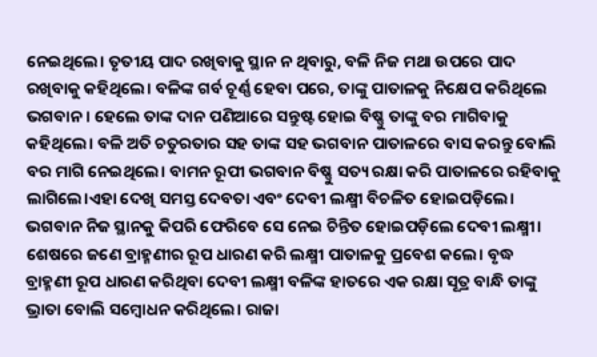ନେଇଥିଲେ। ତୃତୀୟ ପାଦ ରଖିବାକୁ ସ୍ଥାନ ନ ଥିବାରୁ, ବଳି ନିଜ ମଥା ଉପରେ ପାଦ ରଖିବାକୁ କହିଥିଲେ। ବଳିଙ୍କ ଗର୍ବ ଚୂର୍ଣ୍ଣ ହେବା ପରେ, ତାଙ୍କୁ ପାତାଳକୁ ନିକ୍ଷେପ କରିଥିଲେ ଭଗବାନ। ହେଲେ ତାଙ୍କ ଦାନ ପଣିଆରେ ସନ୍ତୁଷ୍ଟ ହୋଇ ବିଷ୍ଣୁ ତାଙ୍କୁ ବର ମାଗିବାକୁ କହିଥିଲେ। ବଳି ଅତି ଚତୁରତାର ସହ ତାଙ୍କ ସହ ଭଗବାନ ପାତାଳରେ ବାସ କରନ୍ତୁ ବୋଲି ବର ମାଗି ନେଇଥିଲେ। ବାମନ ରୂପୀ ଭଗବାନ ବିଷ୍ଣୁ ସତ୍ୟ ରକ୍ଷା କରି ପାତାଳରେ ରହିବାକୁ ଲାଗିଲେ।ଏହା ଦେଖି ସମସ୍ତ ଦେବତା ଏବଂ ଦେବୀ ଲକ୍ଷ୍ମୀ ବିଚଳିତ ହୋଇପଡ଼ିଲେ। ଭଗବାନ ନିଜ ସ୍ଥାନକୁ କିପରି ଫେରିବେ ସେ ନେଇ ଚିନ୍ତିତ ହୋଇପଡ଼ିଲେ ଦେବୀ ଲକ୍ଷ୍ମୀ। ଶେଷରେ ଜଣେ ବ୍ରାହ୍ମଣୀର ରୂପ ଧାରଣ କରି ଲକ୍ଷ୍ମୀ ପାତାଳକୁ ପ୍ରବେଶ କଲେ। ବୃଦ୍ଧ ବ୍ରାହ୍ମଣୀ ରୂପ ଧାରଣ କରିଥିବା ଦେବୀ ଲକ୍ଷ୍ମୀ ବଳିଙ୍କ ହାତରେ ଏକ ରକ୍ଷା ସୂତ୍ର ବାନ୍ଧି ତାଙ୍କୁ ଭ୍ରାତା ବୋଲି ସମ୍ୱୋଧନ କରିଥିଲେ। ରାଜା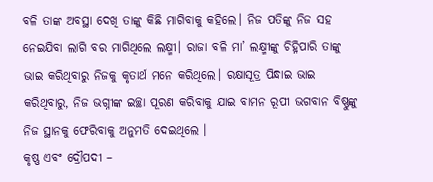ବଳି ତାଙ୍କ ଅବସ୍ଥା ଦେଖି ତାଙ୍କୁ କିଛି ମାଗିବାକୁ କହିଲେ। ନିଜ ପତିଙ୍କୁ ନିଜ ସହ ନେଇଯିବା ଲାଗି ବର ମାଗିଥିଲେ ଲକ୍ଷ୍ମୀ। ରାଜା ବଳି ମା’ ଲକ୍ଷ୍ମୀଙ୍କୁ ଚିହ୍ନିପାରି ତାଙ୍କୁ ଭାଇ କରିଥିବାରୁ ନିଜକୁ କୃତାର୍ଥ ମନେ କରିଥିଲେ। ରକ୍ଷାସୂତ୍ର ପିନ୍ଧାଇ ଭାଇ କରିଥିବାରୁ, ନିଜ ଭଗ୍ନୀଙ୍କ ଇଚ୍ଛା ପୂରଣ କରିବାକୁ ଯାଇ ବାମନ ରୂପୀ ଭଗବାନ ବିଷ୍ଣୁଙ୍କୁ ନିଜ ସ୍ଥାନକୁ ଫେରିବାକୁ ଅନୁମତି ଦେଇଥିଲେ ।
କୃଷ୍ଣ ଏବଂ ଦ୍ରୌପଦୀ –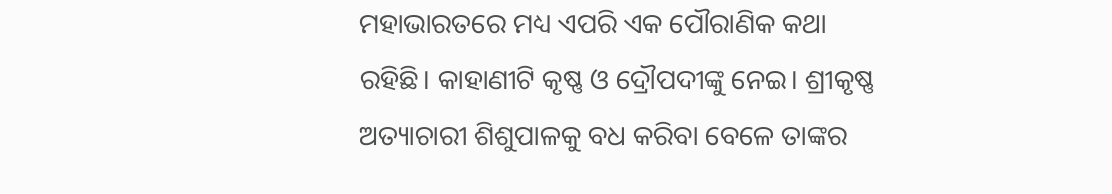ମହାଭାରତରେ ମଧ୍ୟ ଏପରି ଏକ ପୌରାଣିକ କଥା ରହିଛି। କାହାଣୀଟି କୃଷ୍ଣ ଓ ଦ୍ରୌପଦୀଙ୍କୁ ନେଇ। ଶ୍ରୀକୃଷ୍ଣ ଅତ୍ୟାଚାରୀ ଶିଶୁପାଳକୁ ବଧ କରିବା ବେଳେ ତାଙ୍କର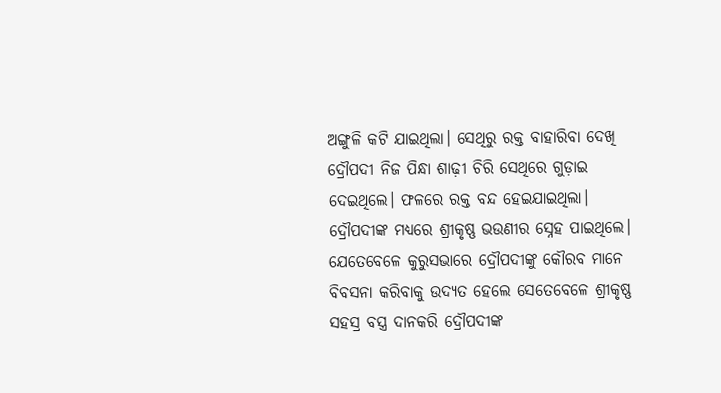ଅଙ୍ଗୁଳି କଟି ଯାଇଥିଲା। ସେଥିରୁ ରକ୍ତ ବାହାରିବା ଦେଖି ଦ୍ରୌପଦୀ ନିଜ ପିନ୍ଧା ଶାଢ଼ୀ ଚିରି ସେଥିରେ ଗୁଡ଼ାଇ ଦେଇଥିଲେ। ଫଳରେ ରକ୍ତ ବନ୍ଦ ହେଇଯାଇଥିଲା। ଦ୍ରୌପଦୀଙ୍କ ମଧ୍ୟରେ ଶ୍ରୀକୃଷ୍ଣ ଭଉଣୀର ସ୍ନେହ ପାଇଥିଲେ। ଯେତେବେଳେ କୁରୁସଭାରେ ଦ୍ରୌପଦୀଙ୍କୁ କୌରବ ମାନେ ବିବସନା କରିବାକୁ ଉଦ୍ୟତ ହେଲେ ସେତେବେଳେ ଶ୍ରୀକୃଷ୍ଣ ସହସ୍ର ବସ୍ତ୍ର ଦାନକରି ଦ୍ରୌପଦୀଙ୍କ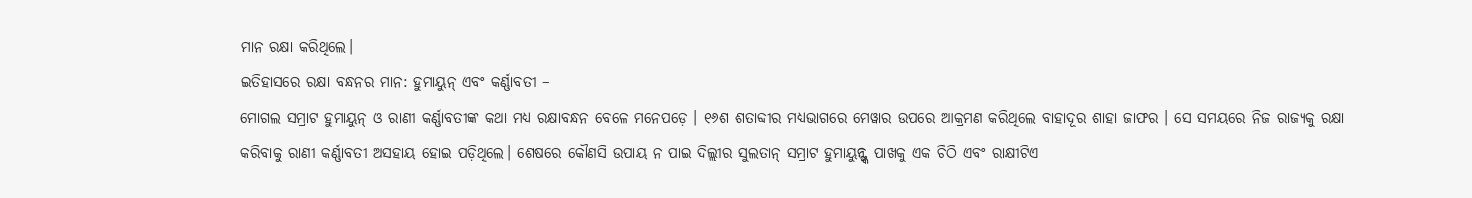ମାନ ରକ୍ଷା କରିଥିଲେ।
ଇତିହାସରେ ରକ୍ଷା ବନ୍ଧନର ମାନ: ହୁମାୟୁନ୍ ଏବଂ କର୍ଣ୍ଣାବତୀ –
ମୋଗଲ ସମ୍ରାଟ ହୁମାୟୁନ୍ ଓ ରାଣୀ କର୍ଣ୍ଣାବତୀଙ୍କ କଥା ମଧ୍ୟ ରକ୍ଷାବନ୍ଧନ ବେଳେ ମନେପଡ଼େ । ୧୬ଶ ଶତାବ୍ଦୀର ମଧ୍ୟଭାଗରେ ମେୱାର ଉପରେ ଆକ୍ରମଣ କରିଥିଲେ ବାହାଦୂର ଶାହା ଜାଫର । ସେ ସମୟରେ ନିଜ ରାଜ୍ୟକୁ ରକ୍ଷା କରିବାକୁ ରାଣୀ କର୍ଣ୍ଣାବତୀ ଅସହାୟ ହୋଇ ପଡ଼ିଥିଲେ। ଶେଷରେ କୌଣସି ଉପାୟ ନ ପାଇ ଦିଲ୍ଲୀର ସୁଲତାନ୍ ସମ୍ରାଟ ହୁମାୟୁନ୍ଙ୍କ ପାଖକୁ ଏକ ଚିଠି ଏବଂ ରାକ୍ଷୀଟିଏ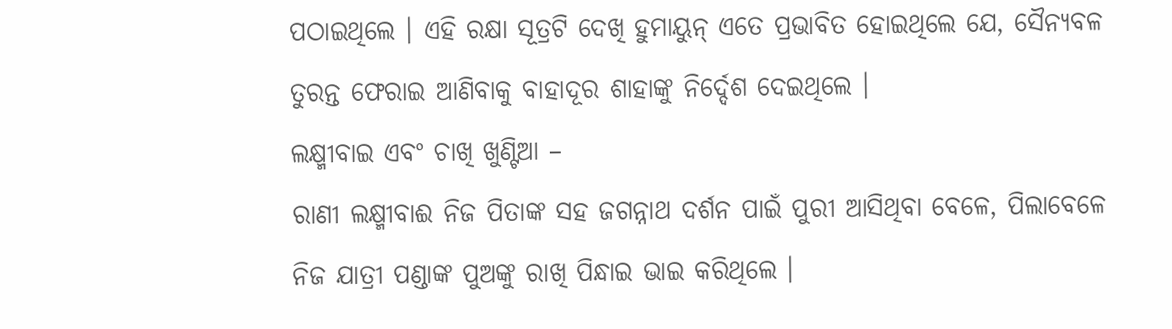ପଠାଇଥିଲେ । ଏହି ରକ୍ଷା ସୂତ୍ରଟି ଦେଖି ହୁମାୟୁନ୍ ଏତେ ପ୍ରଭାବିତ ହୋଇଥିଲେ ଯେ, ସୈନ୍ୟବଳ ତୁରନ୍ତ ଫେରାଇ ଆଣିବାକୁ ବାହାଦୂର ଶାହାଙ୍କୁ ନିର୍ଦ୍ଦେଶ ଦେଇଥିଲେ ।
ଲକ୍ଷ୍ମୀବାଇ ଏବଂ ଚାଖି ଖୁଣ୍ଟିଆ –
ରାଣୀ ଲକ୍ଷ୍ମୀବାଈ ନିଜ ପିତାଙ୍କ ସହ ଜଗନ୍ନାଥ ଦର୍ଶନ ପାଇଁ ପୁରୀ ଆସିଥିବା ବେଳେ, ପିଲାବେଳେ ନିଜ ଯାତ୍ରୀ ପଣ୍ଡାଙ୍କ ପୁଅଙ୍କୁ ରାଖି ପିନ୍ଧାଇ ଭାଇ କରିଥିଲେ ।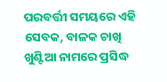ପରବର୍ତ୍ତୀ ସମୟରେ ଏହି ସେବକ, ବାଳକ ଚାଖି ଖୁଣ୍ଟିଆ ନାମରେ ପ୍ରସିଦ୍ଧ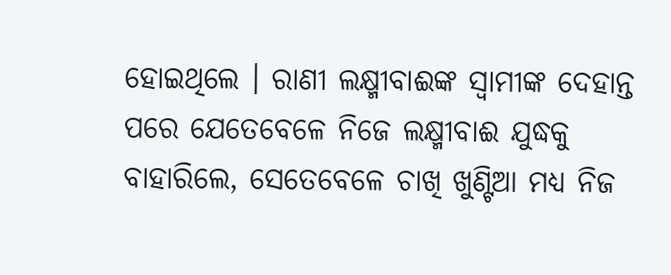ହୋଇଥିଲେ । ରାଣୀ ଲକ୍ଷ୍ମୀବାଈଙ୍କ ସ୍ୱାମୀଙ୍କ ଦେହାନ୍ତ ପରେ ଯେତେବେଳେ ନିଜେ ଲକ୍ଷ୍ମୀବାଈ ଯୁଦ୍ଧକୁ ବାହାରିଲେ, ସେତେବେଳେ ଚାଖି ଖୁଣ୍ଟିଆ ମଧ୍ୟ ନିଜ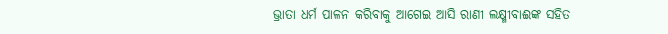ଭ୍ରାତା ଧର୍ମ ପାଳନ କରିବାକୁ ଆଗେଇ ଆସି ରାଣୀ ଲକ୍ଷ୍ମୀବାଈଙ୍କ ସହିତ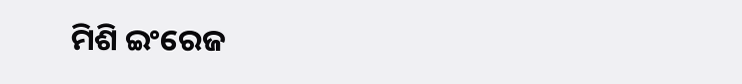ମିଶି ଇଂରେଜ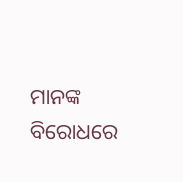ମାନଙ୍କ ବିରୋଧରେ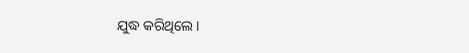ଯୁଦ୍ଧ କରିଥିଲେ ।